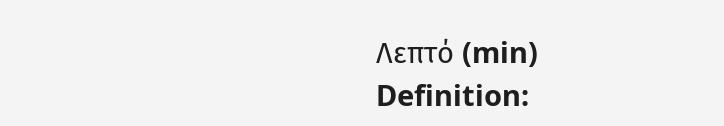Λεπτό (min)
Definition: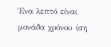Ένα λεπτό είναι μονάδα χρόνου ίση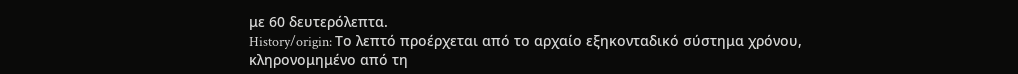με 60 δευτερόλεπτα.
History/origin: Το λεπτό προέρχεται από το αρχαίο εξηκονταδικό σύστημα χρόνου, κληρονομημένο από τη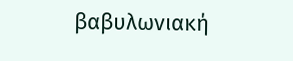βαβυλωνιακή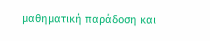μαθηματική παράδοση και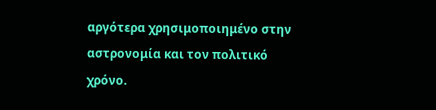αργότερα χρησιμοποιημένο στην αστρονομία και τον πολιτικό χρόνο.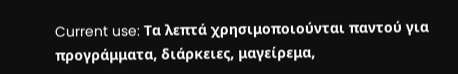Current use: Τα λεπτά χρησιμοποιούνται παντού για προγράμματα, διάρκειες, μαγείρεμα,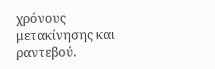χρόνους μετακίνησης και ραντεβού.